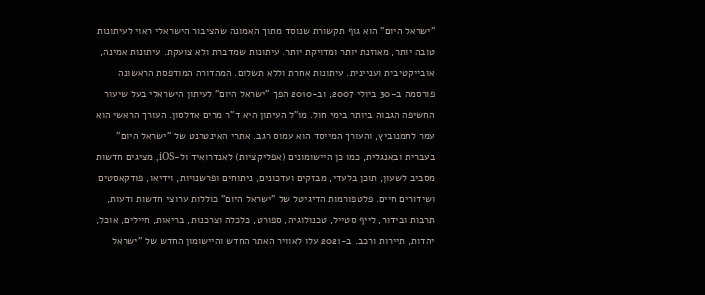"ישראל היום" הוא גוף תקשורת שנוסד מתוך האמונה שהציבור הישראלי ראוי לעיתונות טובה יותר, מאוזנת יותר ומדויקת יותר. עיתונות שמדברת ולא צועקת. עיתונות אמינה, אובייקטיבית ועניינית. עיתונות אחרת וללא תשלום. המהדורה המודפסת הראשונה פורסמה ב-30 ביולי 2007, וב-2010 הפך "ישראל היום" לעיתון הישראלי בעל שיעור החשיפה הגבוה ביותר בימי חול. מו"ל העיתון היא ד"ר מרים אדלסון. העורך הראשי הוא עמר לחמנוביץ, והעורך המייסד הוא עמוס רגב. אתרי האינטרנט של "ישראל היום" בעברית ובאנגלית, כמו כן היישומונים (אפליקציות) לאנדרואיד ול-iOS, מציגים חדשות מסביב לשעון, תוכן בלעדי, מבזקים ועדכונים, ניתוחים ופרשנויות, וידיאו, פודקאסטים ושידורים חיים. פלטפורמות הדיגיטל של "ישראל היום" כוללות ערוצי חדשות ודעות, תרבות ובידור, לייף סטייל, טכנולוגיה, ספורט, כלכלה וצרכנות, בריאות, חיילים, אוכל, יהדות, תיירות ורכב. ב-2021 עלו לאוויר האתר החדש והיישומון החדש של "ישראל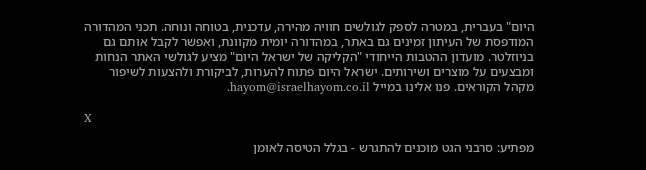היום" בעברית, במטרה לספק לגולשים חוויה מהירה, עדכנית, בטוחה ונוחה. תכני המהדורה המודפסת של העיתון זמינים גם באתר, במהדורה יומית מקוונת, ואפשר לקבל אותם גם בניוזלטר. מועדון ההטבות הייחודי "הקליקה של ישראל היום" מציע לגולשי האתר הנחות ומבצעים על מוצרים ושירותים. ישראל היום פתוח להערות, לביקורת ולהצעות לשיפור מקהל הקוראים. פנו אלינו במייל hayom@israelhayom.co.il.

X

מפתיע: סרבני הגט מוכנים להתגרש - בגלל הטיסה לאומן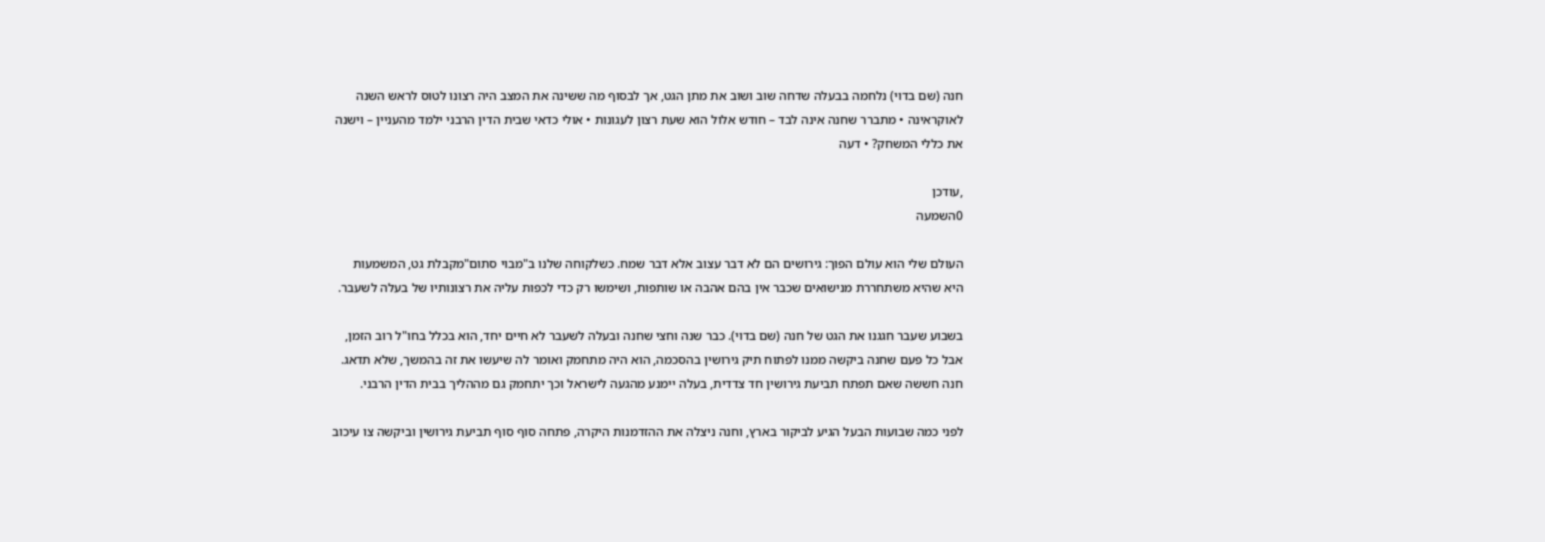חנה (שם בדוי) נלחמה בבעלה שדחה שוב ושוב את מתן הגט, אך לבסוף מה ששינה את המצב היה רצונו לטוס לראש השנה לאוקראינה • מתברר שחנה אינה לבד – חודש אלול הוא שעת רצון לעגונות • אולי כדאי שבית הדין הרבני ילמד מהעניין – וישנה את כללי המשחק? • דעה

,עודכן
0השמעה

העולם שלי הוא עולם הפוך: גירושים הם לא דבר עצוב אלא דבר שמח. כשלקוחה שלנו ב"מבוי סתום"מקבלת גט, המשמעות היא שהיא משתחררת מנישואים שכבר אין בהם אהבה או שותפות, ושימשו רק כדי לכפות עליה את רצונותיו של בעלה לשעבר.

בשבוע שעבר חגגנו את הגט של חנה (שם בדוי). כבר שנה וחצי שחנה ובעלה לשעבר לא חיים יחד, הוא בכלל בחו"ל רוב הזמן, אבל כל פעם שחנה ביקשה ממנו לפתוח תיק גירושין בהסכמה, הוא היה מתחמק ואומר לה שיעשו את זה בהמשך, שלא תדאג. חנה חששה שאם תפתח תביעת גירושין חד צדדית, בעלה יימנע מהגעה לישראל וכך יתחמק גם מההליך בבית הדין הרבני.

לפני כמה שבועות הבעל הגיע לביקור בארץ, וחנה ניצלה את ההזדמנות היקרה, פתחה סוף סוף תביעת גירושין וביקשה צו עיכוב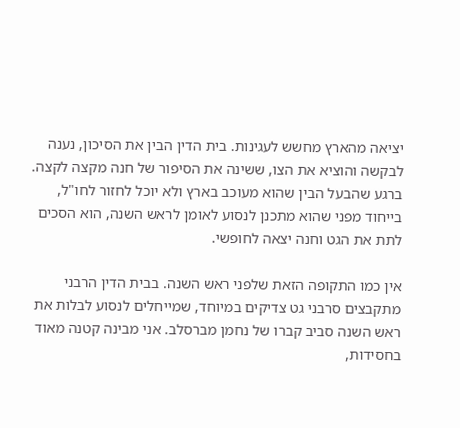יציאה מהארץ מחשש לעגינות. בית הדין הבין את הסיכון, נענה לבקשה והוציא את הצו, ששינה את הסיפור של חנה מקצה לקצה. ברגע שהבעל הבין שהוא מעוכב בארץ ולא יוכל לחזור לחו"ל, בייחוד מפני שהוא מתכנן לנסוע לאומן לראש השנה, הוא הסכים לתת את הגט וחנה יצאה לחופשי.

אין כמו התקופה הזאת שלפני ראש השנה. בבית הדין הרבני מתקבצים סרבני גט צדיקים במיוחד, שמייחלים לנסוע לבלות את ראש השנה סביב קברו של נחמן מברסלב. אני מבינה קטנה מאוד בחסידות,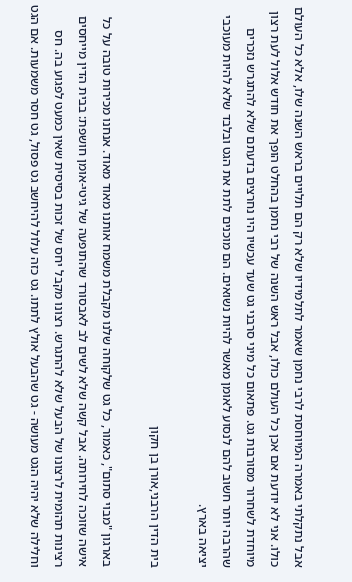אבל נתקלתי באמרה המיוחסת לרבי נחמן שאמר לתלמידיו שלא רק הם תלויים בראש השנה שלו, אלא כל העולם כולו. אני לא יודעת אם אכן כל העולם כולו, אבל ראש השנה של רבי נחמן בהחלט הופך את חודש אלול לעת רצון מיוחדת לשחרור מסורבות גט. פתאום כל מיני סרבני גט שעד עכשיו היו נחרצים בדעתם שלא להתגרש נזכרים שהרבה יותר חשוב להם לנסוע לאומן מאשר להיות נשואים. הם מוכנים לתת את הגט ובלבד שלא להיות מעוכבי יציאה בארץ.

בית הדין הרבני,אורן בן חקון

בארגון "מבוי סתום", כאמור, כל גט שלקוחה שלנו מקבלת משמח אותנו מאוד מאוד. אנחנו מכירות טובה על כל אישה שזוכה לחירותה. אבל קשה שלא לשים לב לאבסורד שהתופעה של גיטי-אומן חושפת: בבית הדין מייחסים רצינות תהומית לרצונו של הבעל שלא להתגרש. רצונו מקבל יחס של זכות בסיסית שאין כמעט לפגוע בה. חס וחלילה שלא יהיה הגט מעושה - גט שהבעל אולץ לתתו. גט כזה עלול להיחשב גט פסול, גט חסר משמעות. אם הגט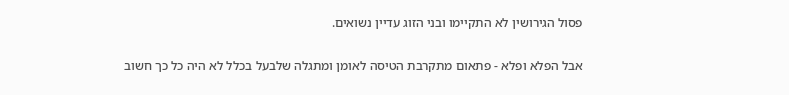פסול הגירושין לא התקיימו ובני הזוג עדיין נשואים.

אבל הפלא ופלא - פתאום מתקרבת הטיסה לאומן ומתגלה שלבעל בכלל לא היה כל כך חשוב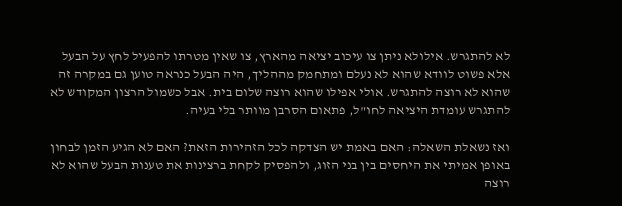לא להתגרש. אילולא ניתן צו עיכוב יציאה מהארץ, צו שאין מטרתו להפעיל לחץ על הבעל אלא פשוט לוודא שהוא לא נעלם ומתחמק מההליך, היה הבעל כנראה טוען גם במקרה זה שהוא לא רוצה להתגרש. אולי אפילו שהוא רוצה שלום בית. אבל כשמול הרצון המקודש לא להתגרש עומדת היציאה לחו"ל, פתאום הסרבן מוותר בלי בעיה.

ואז נשאלת השאלה: האם באמת יש הצדקה לכל הזהירות הזאת? האם לא הגיע הזמן לבחון באופן אמיתי את היחסים בין בני הזוג, ולהפסיק לקחת ברצינות את טענות הבעל שהוא לא רוצה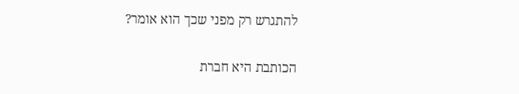להתגרש רק מפני שכך הוא אומר?

הכותבת היא חברת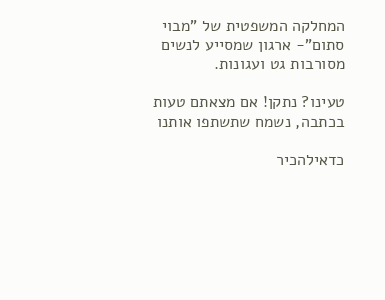המחלקה המשפטית של "מבוי סתום"- ארגון שמסייע לנשים מסורבות גט ועגונות.

טעינו? נתקן! אם מצאתם טעות בכתבה, נשמח שתשתפו אותנו

כדאילהכיר